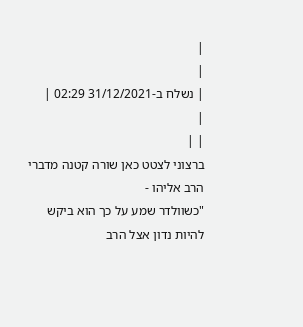|
|
| נשלח ב-31/12/2021 02:29 |
|
| |
ברצוני לצטט כאן שורה קטנה מדברי הרב אליהו -
"כשוולדר שמע על כך הוא ביקש להיות נדון אצל הרב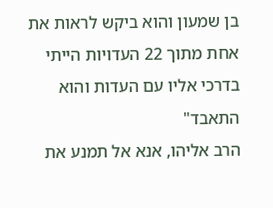בן שמעון והוא ביקש לראות את אחת מתוך 22 העדויות הייתי בדרכי אליו עם העדות והוא התאבד"
הרב אליהו, אנא אל תמנע את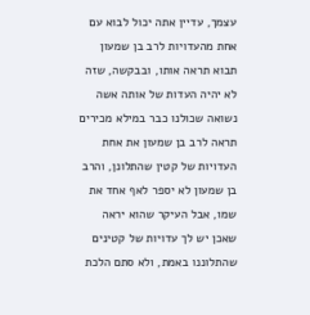עצמך, עדיין אתה יכול לבוא עם אחת מהעדויות לרב בן שמעון תבוא תראה אותו, ובבקשה, שזה לא יהיה העדות של אותה אשה נשואה שכולנו כבר במילא מכירים תראה לרב בן שמעון את אחת העדויות של קטין שהתלונן, והרב בן שמעון לא יספר לאף אחד את שמו, אבל העיקר שהוא יראה שאכן יש לך עדויות של קטינים שהתלוננו באמת, ולא סתם הלכת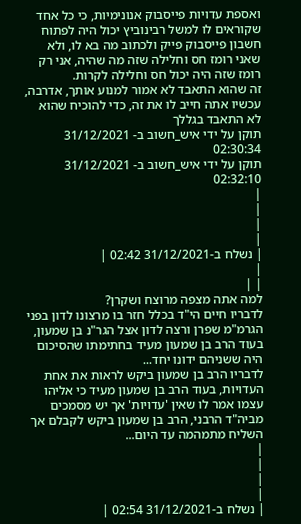ואספת עדויות פייסבוק אנונימיות, כי כל אחד שקוראים לו למשל רבינוביץ יכול היה לפתוח חשבון פייסבוק פייק ולכתוב מה בא לו, ולא שאני רומז חס וחלילה שזה מה שהיה, אני רק רומז שזה היה יכול חס וחלילה לקרות.
זה שהוא התאבד לא אמור למנוע אותך, אדרבה, עכשיו אתה חייב לו את זה, כדי להוכיח שהוא לא התאבד בגללך
תוקן על ידי איש_חשוב ב- 31/12/2021 02:30:34
תוקן על ידי איש_חשוב ב- 31/12/2021 02:32:10
|
|
|
|
| נשלח ב-31/12/2021 02:42 |
|
| |
למה אתה מצפה מרוצח ושקרן?
לדבריו חיים הי"ד בכלל חזר בו מרצונו לדון בפני הגרמ"מ שפרן ורצה לדון אצל הגר"נ בן שמעון, בעוד הרב בן שמעון מעיד בחתימתו שהסיכום היה ששניהם ידונו יחד...
לדבריו הרב בן שמעון ביקש לראות את אחת העדויות, בעוד הרב בן שמעון מעיד כי אליהו עצמו אמר לו שאין 'עדויות' אך יש מסמכים מביה"ד הרבני, הרב בן שמעון ביקש לקבלם אך השליח מתמהמה עד היום...
|
|
|
|
| נשלח ב-31/12/2021 02:54 |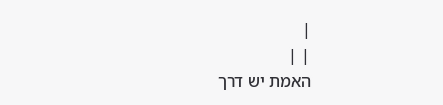|
| |
האמת יש דרך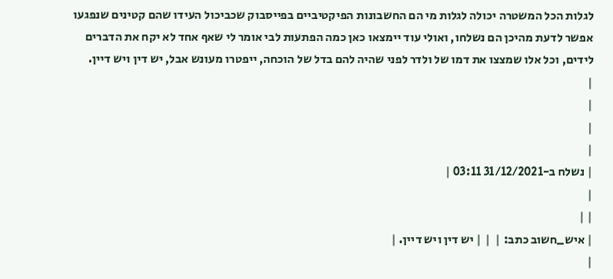לגלות הכל המשטרה יכולה לגלות מי הם החשבונות הפיקטיביים בפייסבוק שכביכול העידו שהם קטינים שנפגעו אפשר לדעת מהיכן הם נשלחו, ואולי עוד יימצאו כאן כמה הפתעות לבי אומר לי שאף אחד לא יקח את הדברים לידים, וכל אלו שמצצו את דמו של ולדר לפני שהיה להם בדל של הוכחה, ייפטרו מעונש אבל, יש דין ויש דיין.
|
|
|
|
| נשלח ב-31/12/2021 03:11 |
|
| |
| איש_חשוב כתב: |  | | יש דין ויש דיין. |
|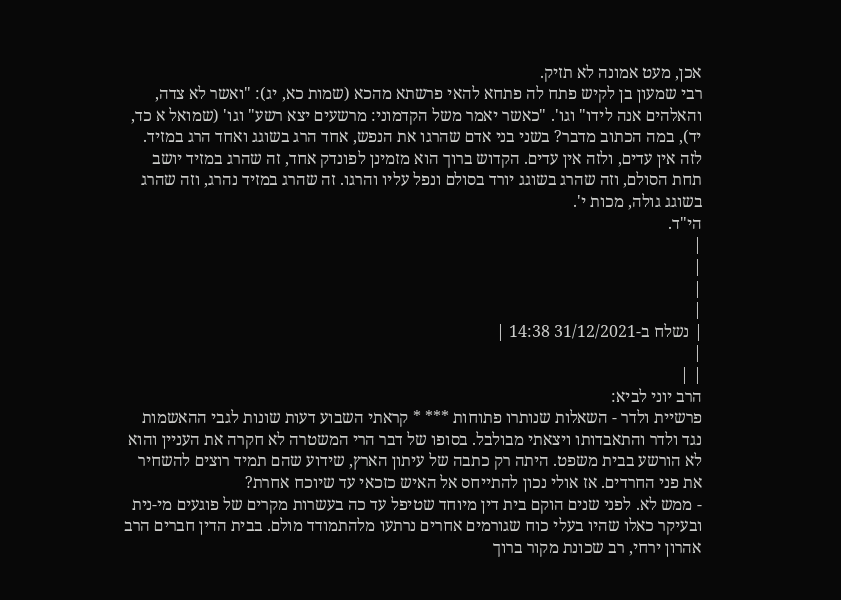אכן, מעט אמונה לא תזיק.
רבי שמעון בן לקיש פתח לה פתחא להאי פרשתא מהכא (שמות כא, יג): "ואשר לא צדה, והאלהים אנה לידו" וגו'. "כאשר יאמר משל הקדמוני: מרשעים יצא רשע" וגו' (שמואל א כד, יד), במה הכתוב מדבר? בשני בני אדם שהרגו את הנפש, אחד הרג בשוגג ואחד הרג במזיד. לזה אין עדים, ולזה אין עדים. הקדוש ברוך הוא מזמינן לפונדק אחד, זה שהרג במזיד יושב תחת הסולם, וזה שהרג בשוגג יורד בסולם ונפל עליו והרגו. זה שהרג במזיד נהרג, וזה שהרג בשוגג גולה, מכות י'.
הי"ד.
|
|
|
|
| נשלח ב-31/12/2021 14:38 |
|
| |
הרב יוני לביא:
פרשיית ולדר - השאלות שנותרו פתוחות *** * קראתי השבוע דעות שונות לגבי ההאשמות נגד ולדר והתאבדותו ויצאתי מבולבל. בסופו של דבר הרי המשטרה לא חקרה את העניין והוא לא הורשע בבית משפט. היתה רק כתבה של עיתון הארץ, שידוע שהם תמיד רוצים להשחיר את פני החרדים. אז אולי נכון להתייחס אל האיש כזכאי עד שיוכח אחרת?
- ממש לא. לפני שנים הוקם בית דין מיוחד שטיפל עד כה בעשרות מקרים של פוגעים מי-נית ובעיקר כאלו שהיו בעלי כוח שגורמים אחרים נרתעו מלהתמודד מולם. בבית הדין חברים הרב אהרון ירחי, רב שכונת מקור ברוך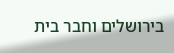בירושלים וחבר בית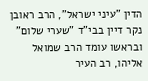הדין "עיני ישראל", הרב ראובן נקר דיין בבי"ד "שערי שלום" ובראשו עומד הרב שמואל אליהו, רב העיר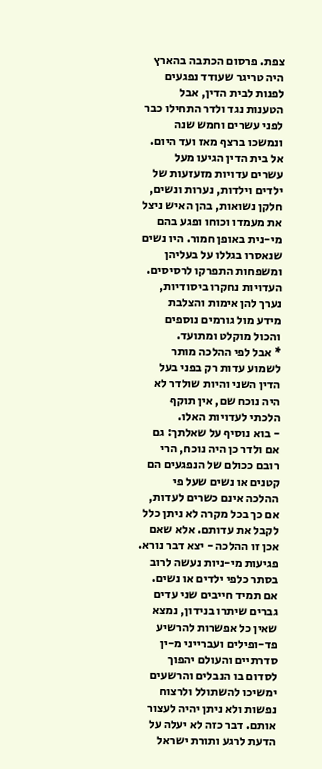צפת. פרסום הכתבה בהארץ היה טריגר שעודד נפגעים לפנות לבית הדין, אבל הטענות נגד ולדר התחילו כבר לפני עשרים וחמש שנה ונמשכו ברצף מאז ועד היום. אל בית הדין הגיעו מעל עשרים עדויות מזעזעות של ילדים וילדות, נערות ונשים, חלקן נשואות, בהן האיש ניצל את מעמדו וכוחו ופגע בהם מי-נית באופן חמור. היו נשים שנאסרו בגללו על בעליהן ומשפחות התפרקו לרסיסים. העדויות נחקרו ביסודיות, נערך להן אימות והצלבת מידע מול גורמים נוספים והכול מוקלט ומתועד.
* אבל לפי ההלכה מותר לשמוע עדות רק בפני בעל הדין השני והיות שולדר לא היה נוכח שם, אין תוקף הלכתי לעדויות האלו.
- בוא נוסיף על שאלתך: גם אם ולדר כן היה נוכח, הרי רובם ככולם של הנפגעים הם קטנים או נשים שעל פי ההלכה אינם כשרים לעדות, אם כך בכל מקרה לא ניתן כלל לקבל את עדותם. אלא שאם אכן זו ההלכה - יצא דבר נורא. פגיעות מי-ניות נעשה לרוב בסתר כלפי ילדים או נשים. אם תמיד חייבים שני עדים גברים שיתרו בנידון, נמצא שאין כל אפשרות להרשיע פד-ופילים ועברייני מ-ין סדרתיים והעולם יהפוך לסדום בו הנבלים והרשעים ימשיכו להשתולל ולרצוח נפשות ולא ניתן יהיה לעצור אותם. דבר כזה לא יעלה על הדעת לרגע ותורת ישראל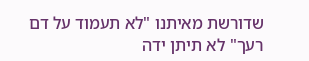שדורשת מאיתנו "לא תעמוד על דם רעך" לא תיתן ידה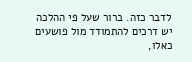לדבר כזה. ברור שעל פי ההלכה יש דרכים להתמודד מול פושעים כאלו,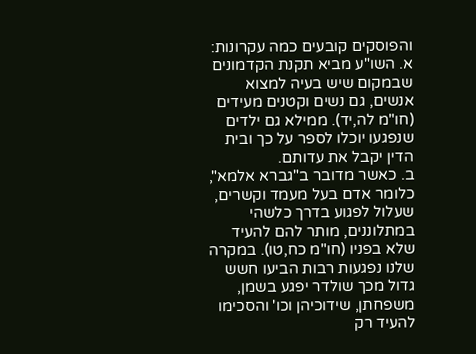והפוסקים קובעים כמה עקרונות:
א. השו"ע מביא תקנת הקדמונים שבמקום שיש בעיה למצוא אנשים, גם נשים וקטנים מעידים (חו"מ לה,יד). ממילא גם ילדים שנפגעו יוכלו לספר על כך ובית הדין יקבל את עדותם.
ב. כאשר מדובר ב"גברא אלמא", כלומר אדם בעל מעמד וקשרים, שעלול לפגוע בדרך כלשהי במתלוננים, מותר להם להעיד שלא בפניו (חו"מ כח,טו). במקרה שלנו נפגעות רבות הביעו חשש גדול מכך שולדר יפגע בשמן, משפחתן, שידוכיהן וכו' והסכימו להעיד רק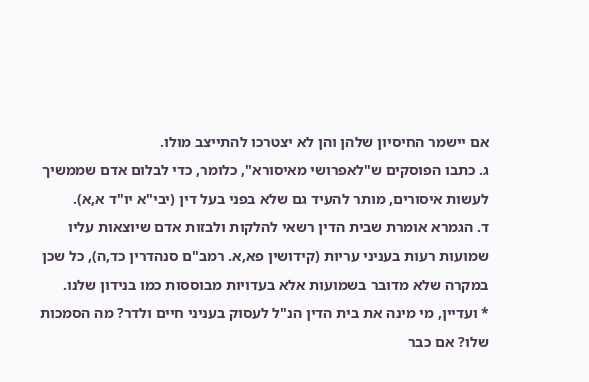אם יישמר החיסיון שלהן והן לא יצטרכו להתייצב מולו.
ג. כתבו הפוסקים ש"לאפרושי מאיסורא", כלומר, כדי לבלום אדם שממשיך לעשות איסורים, מותר להעיד גם שלא בפני בעל דין (יבי"א יו"ד א,א).
ד. הגמרא אומרת שבית הדין רשאי להלקות ולבזות אדם שיוצאות עליו שמועות רעות בעניני עריות (קידושין פא,א. רמב"ם סנהדרין כד,ה), כל שכן במקרה שלא מדובר בשמועות אלא בעדויות מבוססות כמו בנידון שלנו.
* ועדיין, מי מינה את בית הדין הנ"ל לעסוק בעניני חיים ולדר? מה הסמכות שלו? אם כבר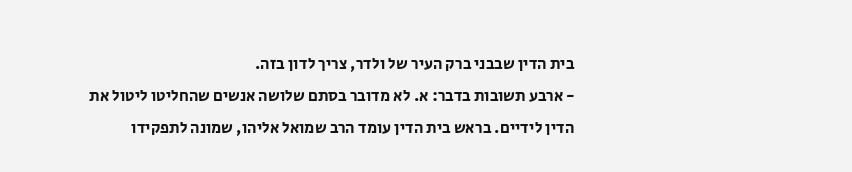בית הדין שבבני ברק העיר של ולדר, צריך לדון בזה.
- ארבע תשובות בדבר: א. לא מדובר בסתם שלושה אנשים שהחליטו ליטול את הדין לידיים. בראש בית הדין עומד הרב שמואל אליהו, שמונה לתפקידו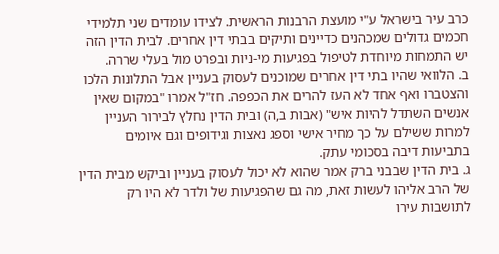כרב עיר בישראל ע"י מועצת הרבנות הראשית. לצידו עומדים שני תלמידי חכמים גדולים שמכהנים כדיינים ותיקים בבתי דין אחרים. לבית הדין הזה יש התמחות מיוחדת לטיפול בפגיעות מי-ניות ובפרט מול בעלי שררה.
ב. הלוואי שהיו בתי דין אחרים שמוכנים לעסוק בעניין אבל התלונות הלכו והצטברו ואף אחד לא העז להרים את הכפפה. חז"ל אמרו "במקום שאין אנשים השתדל להיות איש" (אבות ב,ה) ובית הדין נחלץ לבירור העניין למרות ששילם על כך מחיר אישי וספג נאצות וגידופים וגם איומים בתביעות דיבה בסכומי עתק.
ג. בית הדין שבבני ברק אמר שהוא לא יכול לעסוק בעניין וביקש מבית הדין של הרב אליהו לעשות זאת, מה גם שהפגיעות של ולדר לא היו רק לתושבות עירו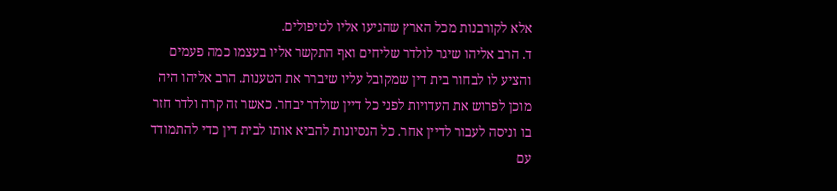אלא לקורבנות מכל הארץ שהגיעו אליו לטיפולים.
ד. הרב אליהו שיגר לולדר שליחים ואף התקשר אליו בעצמו כמה פעמים והציע לו לבחור בית דין שמקובל עליו שיברר את הטענות. הרב אליהו היה מוכן לפרוש את העדויות לפני כל דיין שולדר יבחר. כאשר זה קרה ולדר חזר בו וניסה לעבור לדיין אחר. כל הנסיונות להביא אותו לבית דין כדי להתמודד עם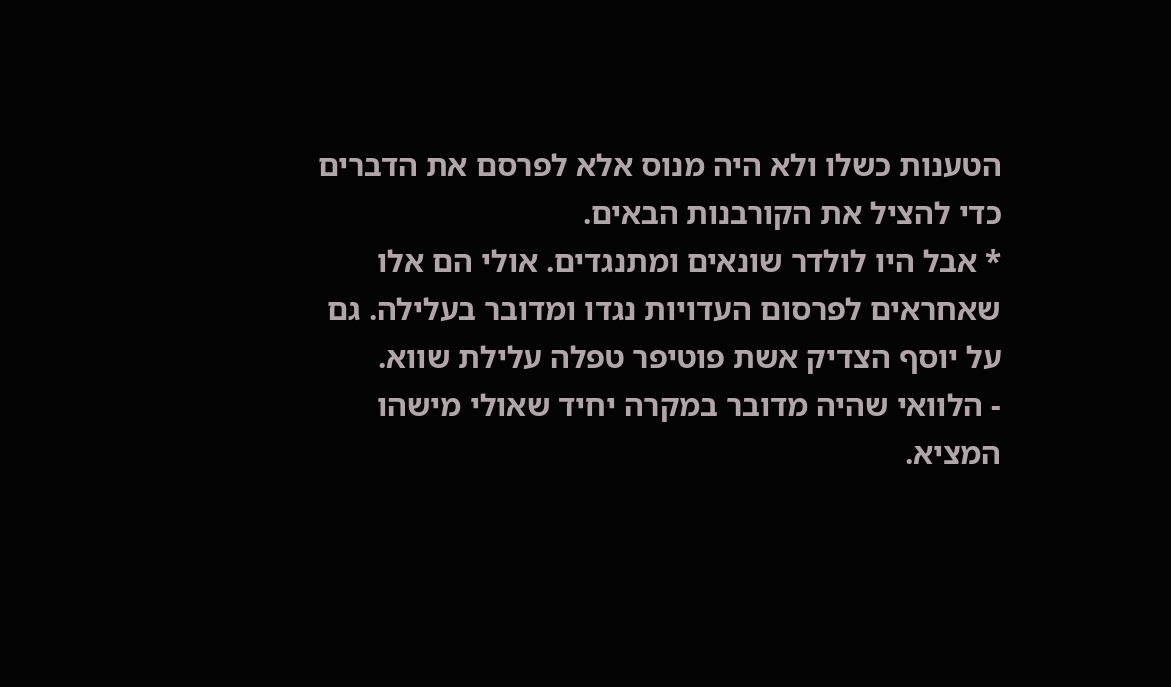הטענות כשלו ולא היה מנוס אלא לפרסם את הדברים כדי להציל את הקורבנות הבאים.
* אבל היו לולדר שונאים ומתנגדים. אולי הם אלו שאחראים לפרסום העדויות נגדו ומדובר בעלילה. גם על יוסף הצדיק אשת פוטיפר טפלה עלילת שווא.
- הלוואי שהיה מדובר במקרה יחיד שאולי מישהו המציא.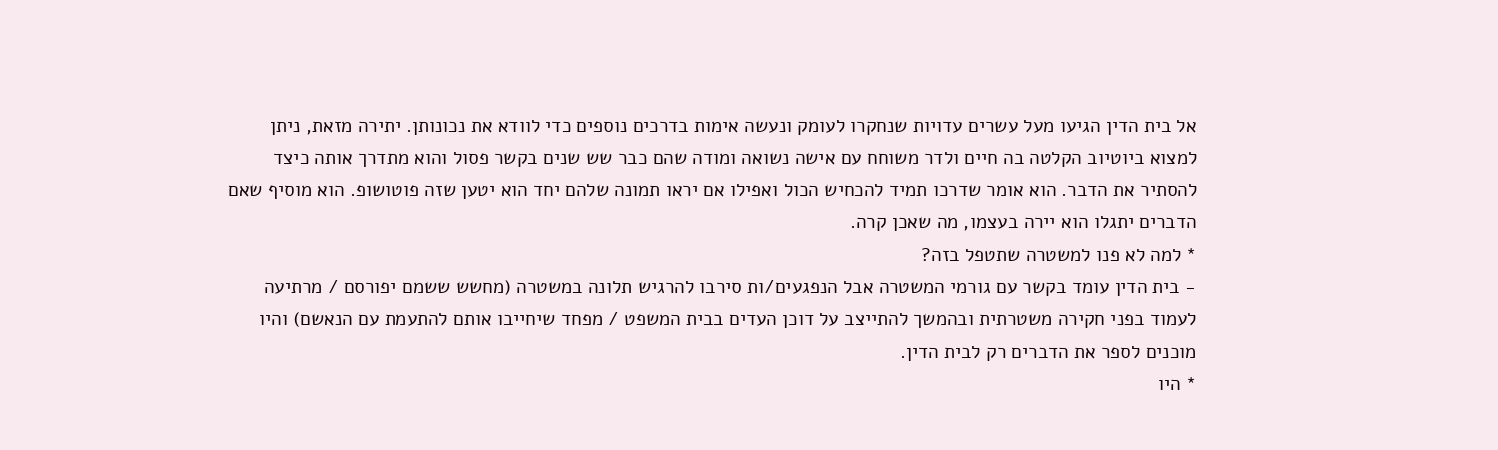אל בית הדין הגיעו מעל עשרים עדויות שנחקרו לעומק ונעשה אימות בדרכים נוספים כדי לוודא את נכונותן. יתירה מזאת, ניתן למצוא ביוטיוב הקלטה בה חיים ולדר משוחח עם אישה נשואה ומודה שהם כבר שש שנים בקשר פסול והוא מתדרך אותה כיצד להסתיר את הדבר. הוא אומר שדרכו תמיד להכחיש הכול ואפילו אם יראו תמונה שלהם יחד הוא יטען שזה פוטושופ. הוא מוסיף שאם הדברים יתגלו הוא יירה בעצמו, מה שאכן קרה.
* למה לא פנו למשטרה שתטפל בזה?
- בית הדין עומד בקשר עם גורמי המשטרה אבל הנפגעים/ות סירבו להרגיש תלונה במשטרה (מחשש ששמם יפורסם / מרתיעה לעמוד בפני חקירה משטרתית ובהמשך להתייצב על דוכן העדים בבית המשפט / מפחד שיחייבו אותם להתעמת עם הנאשם) והיו מוכנים לספר את הדברים רק לבית הדין.
* היו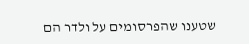שטענו שהפרסומים על ולדר הם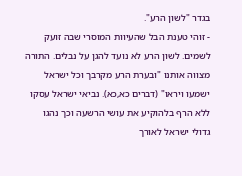בגדר "לשון הרע".
- זוהי טענת הבל שהעיוות המוסרי שבה זועק לשמים. לשון הרע לא נועד להגן על נבלים. התורה מצווה אותנו "ובערת הרע מקרבך וכל ישראל ישמעו ויראו" (דברים כא,כא). נביאי ישראל עסקו ללא הרף בלהוקיע את עושי הרשעה וכך נהגו גדולי ישראל לאורך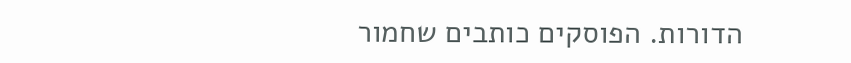הדורות. הפוסקים כותבים שחמור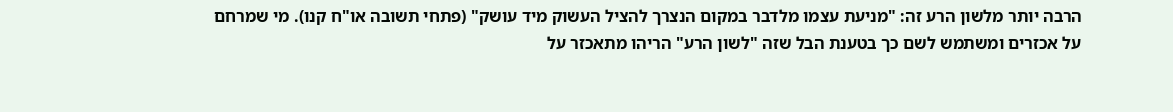הרבה יותר מלשון הרע זה: "מניעת עצמו מלדבר במקום הנצרך להציל העשוק מיד עושק" (פתחי תשובה או"ח קנו). מי שמרחם על אכזרים ומשתמש לשם כך בטענת הבל שזה "לשון הרע" הריהו מתאכזר על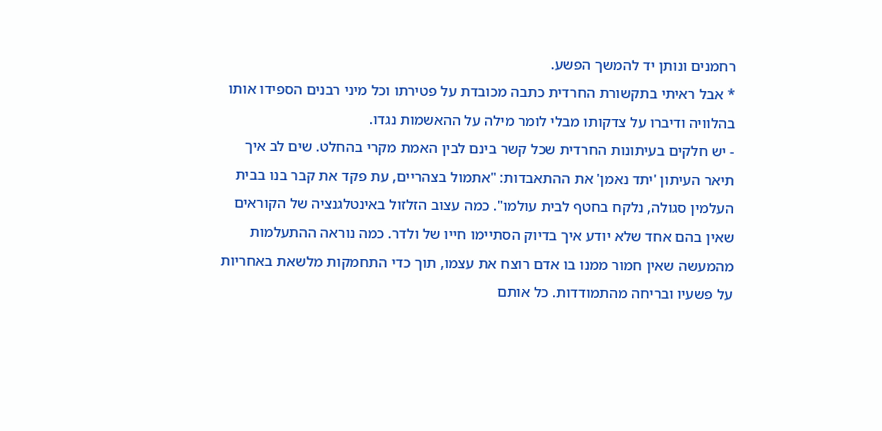רחמנים ונותן יד להמשך הפשע.
* אבל ראיתי בתקשורת החרדית כתבה מכובדת על פטירתו וכל מיני רבנים הספידו אותו בהלוויה ודיברו על צדקותו מבלי לומר מילה על ההאשמות נגדו.
- יש חלקים בעיתונות החרדית שכל קשר בינם לבין האמת מקרי בהחלט. שים לב איך תיאר העיתון 'יתד נאמן' את ההתאבדות: "אתמול בצהריים, עת פקד את קבר בנו בבית העלמין סגולה, נלקח בחטף לבית עולמו". כמה עצוב הזלזול באינטלגנציה של הקוראים שאין בהם אחד שלא יודע איך בדיוק הסתיימו חייו של ולדר. כמה נוראה ההתעלמות מהמעשה שאין חמור ממנו בו אדם רוצח את עצמו, תוך כדי התחמקות מלשאת באחריות על פשעיו ובריחה מהתמודדות. כל אותם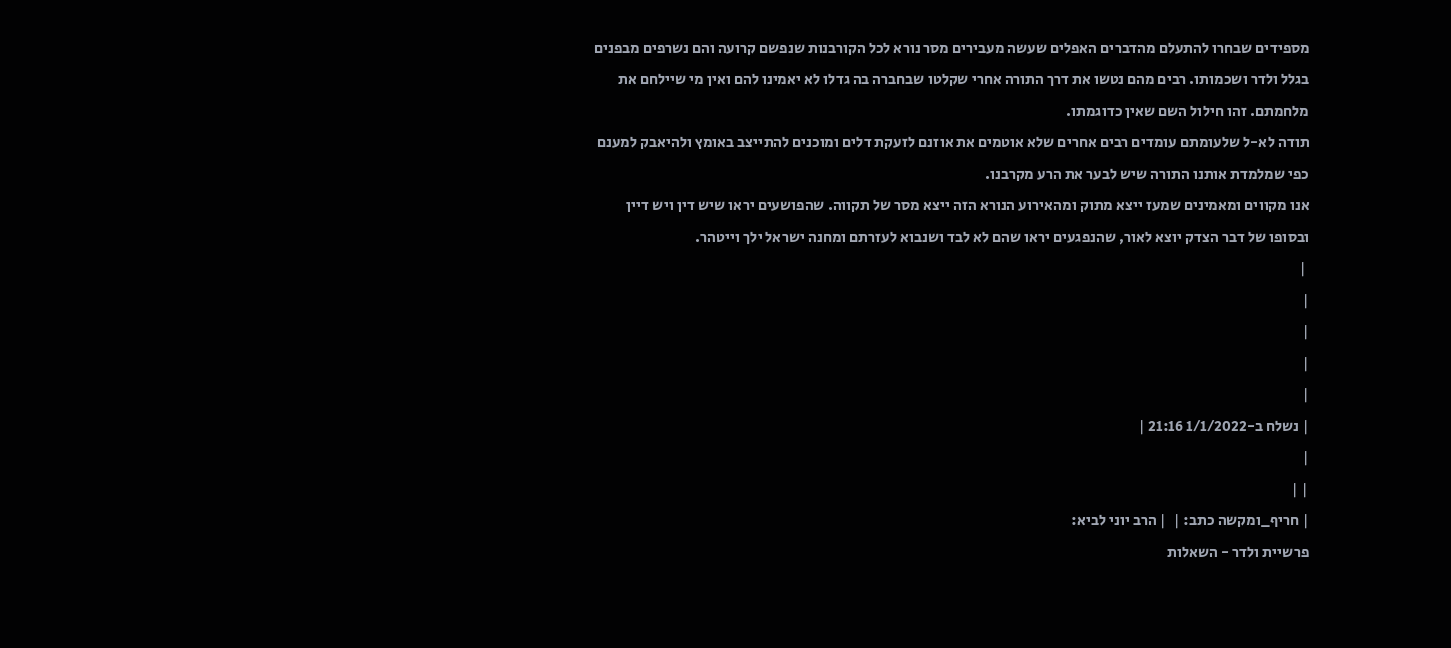מספידים שבחרו להתעלם מהדברים האפלים שעשה מעבירים מסר נורא לכל הקורבנות שנפשם קרועה והם נשרפים מבפנים בגלל ולדר ושכמותו. רבים מהם נטשו את דרך התורה אחרי שקלטו שבחברה בה גדלו לא יאמינו להם ואין מי שיילחם את מלחמתם. זהו חילול השם שאין כדוגמתו.
תודה לא-ל שלעומתם עומדים רבים אחרים שלא אוטמים את אוזנם לזעקת דלים ומוכנים להתייצב באומץ ולהיאבק למענם כפי שמלמדת אותנו התורה שיש לבער את הרע מקרבנו.
אנו מקווים ומאמינים שמעז ייצא מתוק ומהאירוע הנורא הזה ייצא מסר של תקווה. שהפושעים יראו שיש דין ויש דיין ובסופו של דבר הצדק יוצא לאור, שהנפגעים יראו שהם לא לבד ושנבוא לעזרתם ומחנה ישראל ילך וייטהר.
 |
|
|
|
|
| נשלח ב-1/1/2022 21:16 |
|
| |
| חריף_ומקשה כתב: |  | הרב יוני לביא:
פרשיית ולדר - השאלות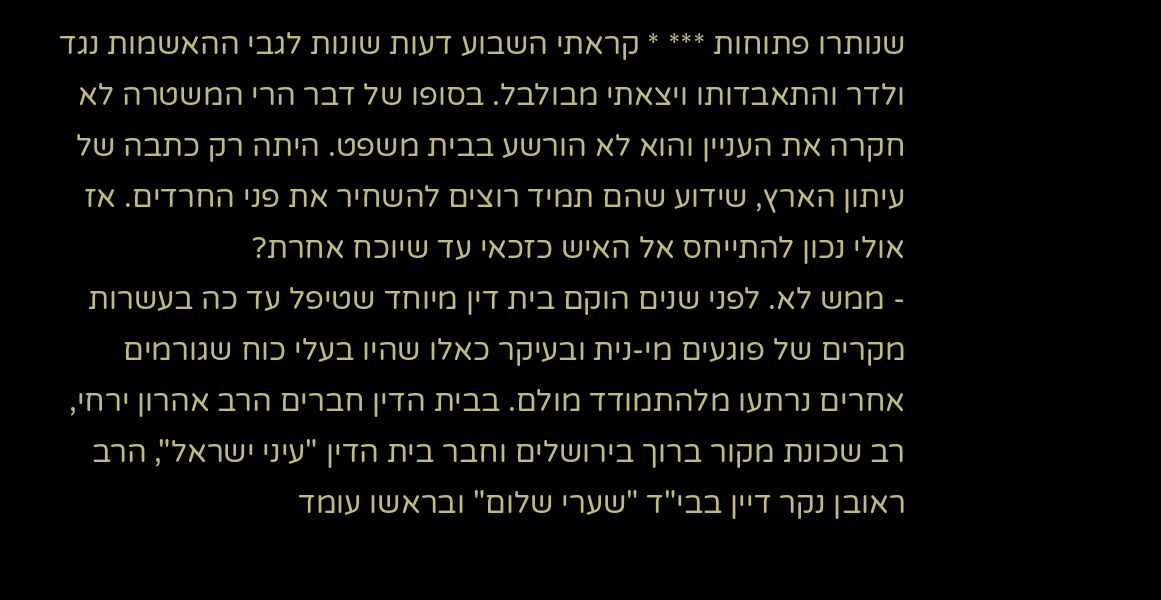שנותרו פתוחות *** * קראתי השבוע דעות שונות לגבי ההאשמות נגד ולדר והתאבדותו ויצאתי מבולבל. בסופו של דבר הרי המשטרה לא חקרה את העניין והוא לא הורשע בבית משפט. היתה רק כתבה של עיתון הארץ, שידוע שהם תמיד רוצים להשחיר את פני החרדים. אז אולי נכון להתייחס אל האיש כזכאי עד שיוכח אחרת?
- ממש לא. לפני שנים הוקם בית דין מיוחד שטיפל עד כה בעשרות מקרים של פוגעים מי-נית ובעיקר כאלו שהיו בעלי כוח שגורמים אחרים נרתעו מלהתמודד מולם. בבית הדין חברים הרב אהרון ירחי, רב שכונת מקור ברוך בירושלים וחבר בית הדין "עיני ישראל", הרב ראובן נקר דיין בבי"ד "שערי שלום" ובראשו עומד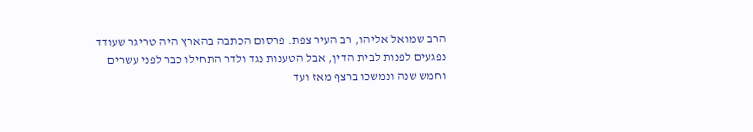הרב שמואל אליהו, רב העיר צפת. פרסום הכתבה בהארץ היה טריגר שעודד נפגעים לפנות לבית הדין, אבל הטענות נגד ולדר התחילו כבר לפני עשרים וחמש שנה ונמשכו ברצף מאז ועד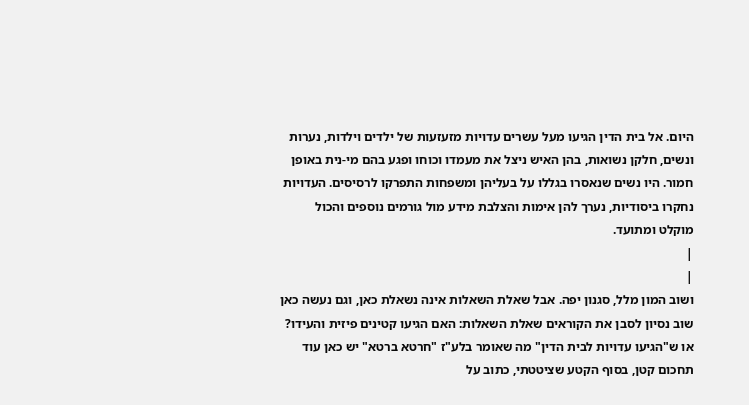היום. אל בית הדין הגיעו מעל עשרים עדויות מזעזעות של ילדים וילדות, נערות ונשים, חלקן נשואות, בהן האיש ניצל את מעמדו וכוחו ופגע בהם מי-נית באופן חמור. היו נשים שנאסרו בגללו על בעליהן ומשפחות התפרקו לרסיסים. העדויות נחקרו ביסודיות, נערך להן אימות והצלבת מידע מול גורמים נוספים והכול מוקלט ומתועד.
|
|
ושוב המון מלל, סגנון יפה. אבל שאלת השאלות אינה נשאלת כאן, וגם נעשה כאן שוב נסיון לסבן את הקוראים שאלת השאלות: האם הגיעו קטינים פיזית והעידו? או ש"הגיעו עדויות לבית הדין" מה שאומר בלע"ז "חרטא ברטא" יש כאן עוד תחכום קטן, בסוף הקטע שציטטתי, כתוב על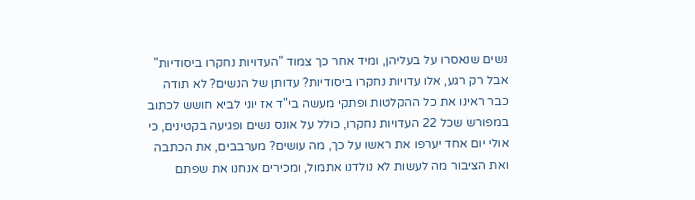נשים שנאסרו על בעליהן, ומיד אחר כך צמוד "העדויות נחקרו ביסודיות" אבל רק רגע, אלו עדויות נחקרו ביסודיות? עדותן של הנשים? לא תודה כבר ראינו את כל ההקלטות ופתקי מעשה בי"ד אז יוני לביא חושש לכתוב במפורש שכל 22 העדויות נחקרו, כולל על אונס נשים ופגיעה בקטינים, כי אולי יום אחד יערפו את ראשו על כך, מה עושים? מערבבים, את הכתבה ואת הציבור מה לעשות לא נולדנו אתמול, ומכירים אנחנו את שפתם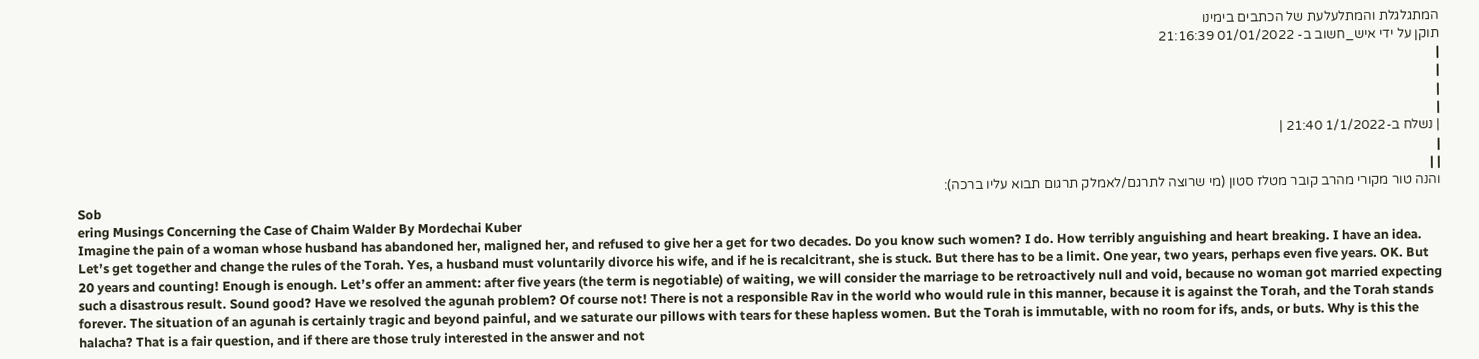המתגלגלת והמתלעלעת של הכתבים בימינו
תוקן על ידי איש_חשוב ב- 01/01/2022 21:16:39
|
|
|
|
| נשלח ב-1/1/2022 21:40 |
|
| |
והנה טור מקורי מהרב קובר מטלז סטון (מי שרוצה לתרגם/לאמלק תרגום תבוא עליו ברכה):
Sob
ering Musings Concerning the Case of Chaim Walder By Mordechai Kuber
Imagine the pain of a woman whose husband has abandoned her, maligned her, and refused to give her a get for two decades. Do you know such women? I do. How terribly anguishing and heart breaking. I have an idea. Let’s get together and change the rules of the Torah. Yes, a husband must voluntarily divorce his wife, and if he is recalcitrant, she is stuck. But there has to be a limit. One year, two years, perhaps even five years. OK. But 20 years and counting! Enough is enough. Let’s offer an amment: after five years (the term is negotiable) of waiting, we will consider the marriage to be retroactively null and void, because no woman got married expecting such a disastrous result. Sound good? Have we resolved the agunah problem? Of course not! There is not a responsible Rav in the world who would rule in this manner, because it is against the Torah, and the Torah stands forever. The situation of an agunah is certainly tragic and beyond painful, and we saturate our pillows with tears for these hapless women. But the Torah is immutable, with no room for ifs, ands, or buts. Why is this the halacha? That is a fair question, and if there are those truly interested in the answer and not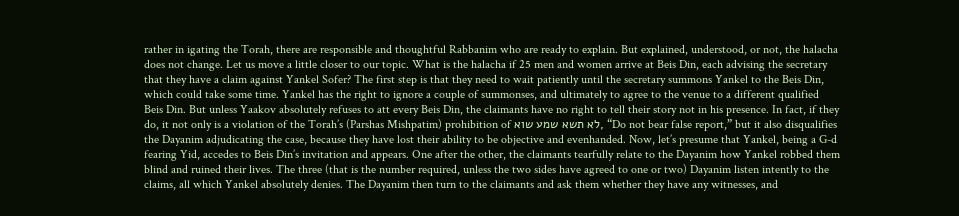rather in igating the Torah, there are responsible and thoughtful Rabbanim who are ready to explain. But explained, understood, or not, the halacha does not change. Let us move a little closer to our topic. What is the halacha if 25 men and women arrive at Beis Din, each advising the secretary that they have a claim against Yankel Sofer? The first step is that they need to wait patiently until the secretary summons Yankel to the Beis Din, which could take some time. Yankel has the right to ignore a couple of summonses, and ultimately to agree to the venue to a different qualified Beis Din. But unless Yaakov absolutely refuses to att every Beis Din, the claimants have no right to tell their story not in his presence. In fact, if they do, it not only is a violation of the Torah’s (Parshas Mishpatim) prohibition of לא תשא שמע שוא, “Do not bear false report,” but it also disqualifies the Dayanim adjudicating the case, because they have lost their ability to be objective and evenhanded. Now, let’s presume that Yankel, being a G-d fearing Yid, accedes to Beis Din’s invitation and appears. One after the other, the claimants tearfully relate to the Dayanim how Yankel robbed them blind and ruined their lives. The three (that is the number required, unless the two sides have agreed to one or two) Dayanim listen intently to the claims, all which Yankel absolutely denies. The Dayanim then turn to the claimants and ask them whether they have any witnesses, and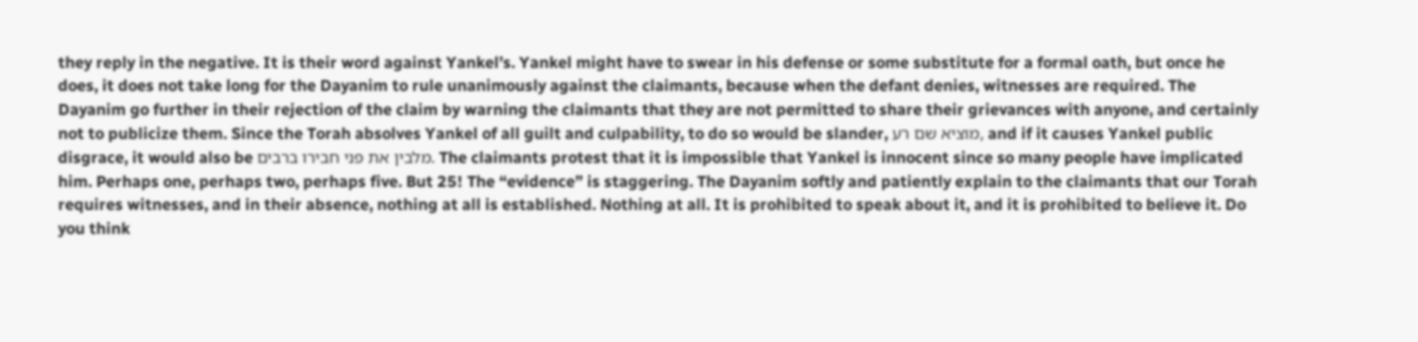they reply in the negative. It is their word against Yankel’s. Yankel might have to swear in his defense or some substitute for a formal oath, but once he does, it does not take long for the Dayanim to rule unanimously against the claimants, because when the defant denies, witnesses are required. The Dayanim go further in their rejection of the claim by warning the claimants that they are not permitted to share their grievances with anyone, and certainly not to publicize them. Since the Torah absolves Yankel of all guilt and culpability, to do so would be slander, מוציא שם רע, and if it causes Yankel public disgrace, it would also be מלבין את פני חבירו ברבים. The claimants protest that it is impossible that Yankel is innocent since so many people have implicated him. Perhaps one, perhaps two, perhaps five. But 25! The “evidence” is staggering. The Dayanim softly and patiently explain to the claimants that our Torah requires witnesses, and in their absence, nothing at all is established. Nothing at all. It is prohibited to speak about it, and it is prohibited to believe it. Do you think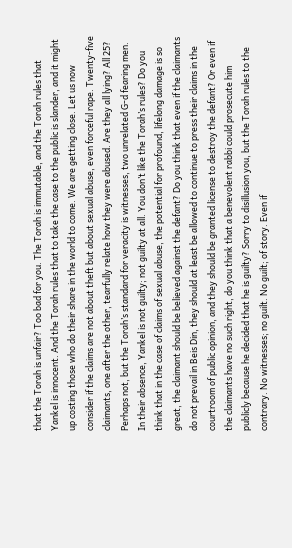that the Torah is unfair? Too bad for you. The Torah is immutable, and the Torah rules that Yankel is innocent. And the Torah rules that to take the case to the public is slander, and it might up costing those who do their share in the world to come. We are getting close. Let us now consider if the claims are not about theft but about sexual abuse, even forceful rape. Twenty-five claimants, one after the other, tearfully relate how they were abused. Are they all lying? All 25? Perhaps not, but the Torah’s standard for veracity is witnesses, two unrelated G-d fearing men. In their absence, Yankel is not guilty; not guilty at all. You don’t like the Torah’s rules? Do you think that in the case of claims of sexual abuse, the potential for profound, lifelong damage is so great, the claimant should be believed against the defant? Do you think that even if the claimants do not prevail in Beis Din, they should at least be allowed to continue to press their claims in the courtroom of public opinion, and they should be granted license to destroy the defant? Or even if the claimants have no such right, do you think that a benevolent rabbi could prosecute him publicly because he decided that he is guilty? Sorry to disillusion you, but the Torah rules to the contrary. No witnesses; no guilt. No guilt; of story. Even if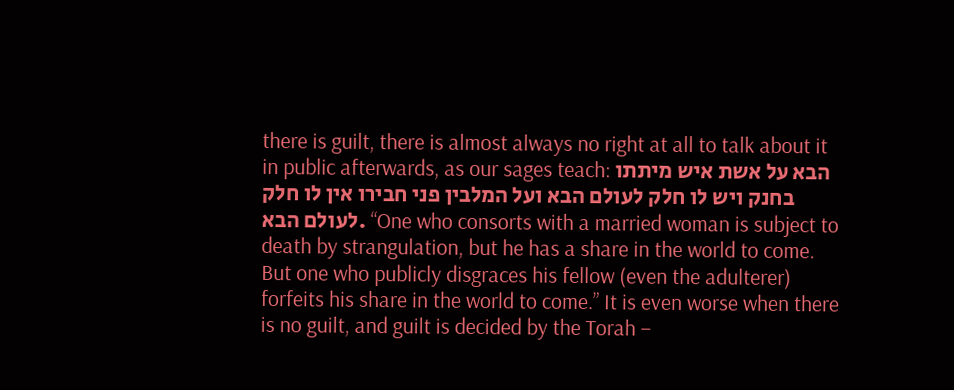there is guilt, there is almost always no right at all to talk about it in public afterwards, as our sages teach: הבא על אשת איש מיתתו בחנק ויש לו חלק לעולם הבא ועל המלבין פני חבירו אין לו חלק לעולם הבא. “One who consorts with a married woman is subject to death by strangulation, but he has a share in the world to come. But one who publicly disgraces his fellow (even the adulterer) forfeits his share in the world to come.” It is even worse when there is no guilt, and guilt is decided by the Torah –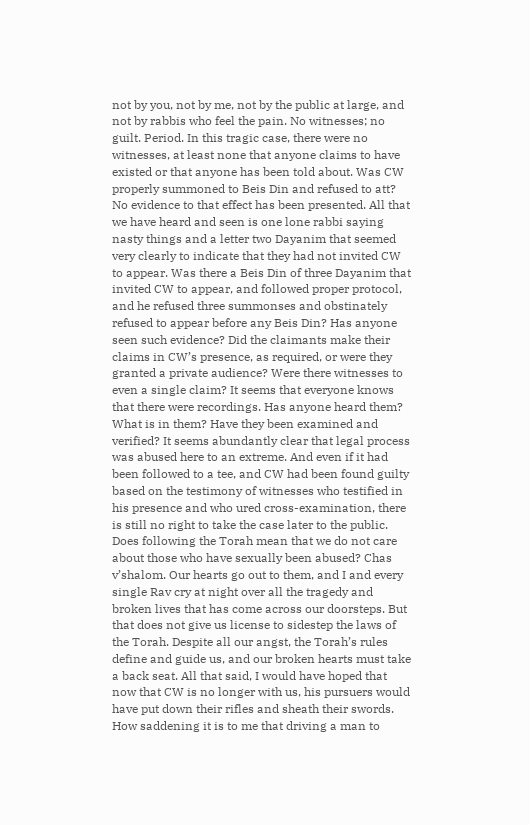not by you, not by me, not by the public at large, and not by rabbis who feel the pain. No witnesses; no guilt. Period. In this tragic case, there were no witnesses, at least none that anyone claims to have existed or that anyone has been told about. Was CW properly summoned to Beis Din and refused to att? No evidence to that effect has been presented. All that we have heard and seen is one lone rabbi saying nasty things and a letter two Dayanim that seemed very clearly to indicate that they had not invited CW to appear. Was there a Beis Din of three Dayanim that invited CW to appear, and followed proper protocol, and he refused three summonses and obstinately refused to appear before any Beis Din? Has anyone seen such evidence? Did the claimants make their claims in CW’s presence, as required, or were they granted a private audience? Were there witnesses to even a single claim? It seems that everyone knows that there were recordings. Has anyone heard them? What is in them? Have they been examined and verified? It seems abundantly clear that legal process was abused here to an extreme. And even if it had been followed to a tee, and CW had been found guilty based on the testimony of witnesses who testified in his presence and who ured cross-examination, there is still no right to take the case later to the public. Does following the Torah mean that we do not care about those who have sexually been abused? Chas v’shalom. Our hearts go out to them, and I and every single Rav cry at night over all the tragedy and broken lives that has come across our doorsteps. But that does not give us license to sidestep the laws of the Torah. Despite all our angst, the Torah’s rules define and guide us, and our broken hearts must take a back seat. All that said, I would have hoped that now that CW is no longer with us, his pursuers would have put down their rifles and sheath their swords. How saddening it is to me that driving a man to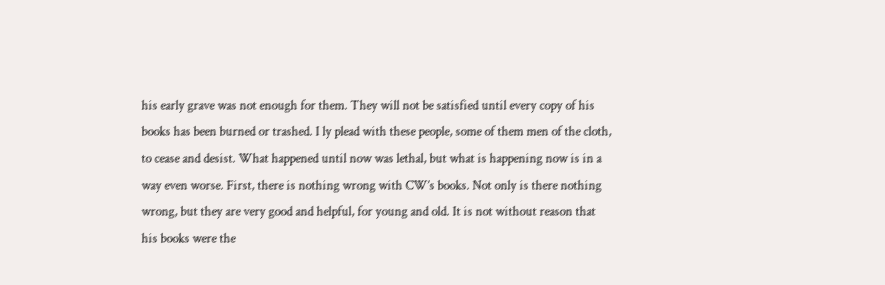his early grave was not enough for them. They will not be satisfied until every copy of his books has been burned or trashed. I ly plead with these people, some of them men of the cloth, to cease and desist. What happened until now was lethal, but what is happening now is in a way even worse. First, there is nothing wrong with CW’s books. Not only is there nothing wrong, but they are very good and helpful, for young and old. It is not without reason that his books were the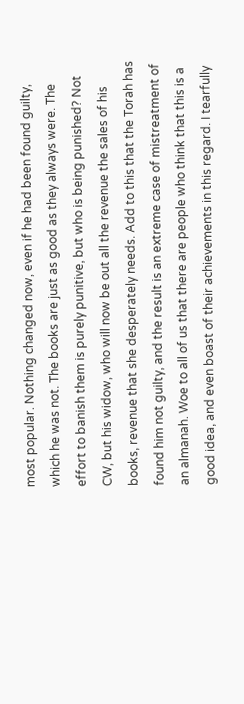most popular. Nothing changed now, even if he had been found guilty, which he was not. The books are just as good as they always were. The effort to banish them is purely punitive, but who is being punished? Not CW, but his widow, who will now be out all the revenue the sales of his books, revenue that she desperately needs. Add to this that the Torah has found him not guilty, and the result is an extreme case of mistreatment of an almanah. Woe to all of us that there are people who think that this is a good idea, and even boast of their achievements in this regard. I tearfully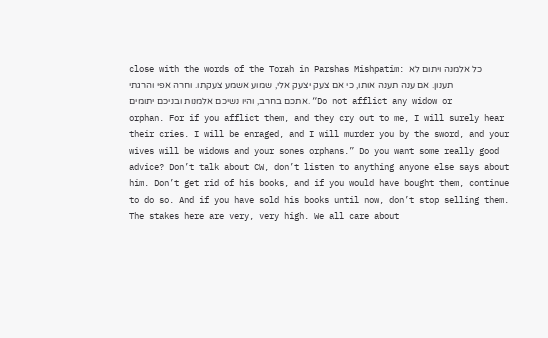close with the words of the Torah in Parshas Mishpatim: כל אלמנה ויתום לא תענון. אם ענה תענה אותו, כי אם צעק יצעק אלי, שמוע אשמע צעקתו. וחרה אפי והרגתי אתכם בחרב, והיו נשיכם אלמנות ובניכם יתומים. “Do not afflict any widow or orphan. For if you afflict them, and they cry out to me, I will surely hear their cries. I will be enraged, and I will murder you by the sword, and your wives will be widows and your sones orphans.” Do you want some really good advice? Don’t talk about CW, don’t listen to anything anyone else says about him. Don’t get rid of his books, and if you would have bought them, continue to do so. And if you have sold his books until now, don’t stop selling them. The stakes here are very, very high. We all care about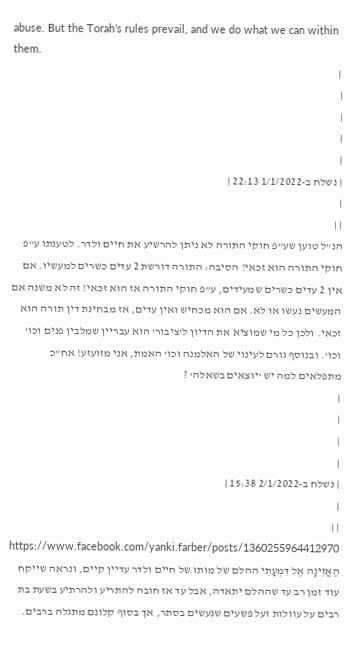abuse. But the Torah’s rules prevail, and we do what we can within them.
 |
|
|
|
|
| נשלח ב-1/1/2022 22:13 |
|
| |
הנ"ל טוען שע"פ חוקי התורה לא ניתן להרשיע את חיים ולדר. לטענתו ע"פ חוקי התורה הוא זכאי! הסיבה: התורה דורשת 2 עדים כשרים למעשיו. אם אין 2 עדים כשרים שמעידים, ע"פ חוקי התורה אז הוא זכאי! זה לא משנה אם המעשים נעשו או לא. אם הוא מכחיש ואין עדים, אז מבחינת דין תורה הוא זכאי. ולכן כל מי שמוציא את הדיון ל'ציבור' הוא עבריין שמלבין פנים וכו' וכו'. ובנוסף גורם לעינוי של האלמנה וכו' האמת, אני מזועזע! אח"כ מתפלאים למה יש 'יוצאים בשאלה' ?
|
|
|
|
| נשלח ב-2/1/2022 15:38 |
|
| |
https://www.facebook.com/yanki.farber/posts/1360255964412970 הַאֲזִינָה אֶל דִּמְעָתִי ההלם של מותו של חיים ולדר עדיין קיים, ונראה שייקח עוד זמן רב עד שההלם יתאדה, אבל עד אז חובה להתריע ולהרתיע בשעת בת רבים על עוולות ועל פשעים שנעשים בסתר, אך בסוף קלונם מתגלה ברבים.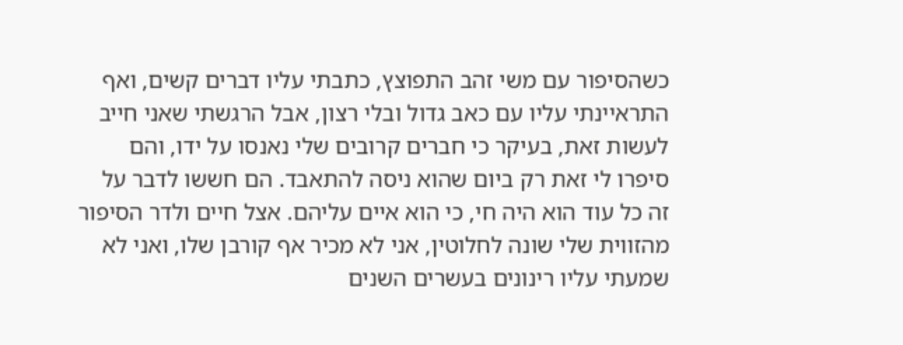כשהסיפור עם משי זהב התפוצץ, כתבתי עליו דברים קשים, ואף התראיינתי עליו עם כאב גדול ובלי רצון, אבל הרגשתי שאני חייב לעשות זאת, בעיקר כי חברים קרובים שלי נאנסו על ידו, והם סיפרו לי זאת רק ביום שהוא ניסה להתאבד. הם חששו לדבר על זה כל עוד הוא היה חי, כי הוא איים עליהם. אצל חיים ולדר הסיפור מהזווית שלי שונה לחלוטין, אני לא מכיר אף קורבן שלו, ואני לא שמעתי עליו רינונים בעשרים השנים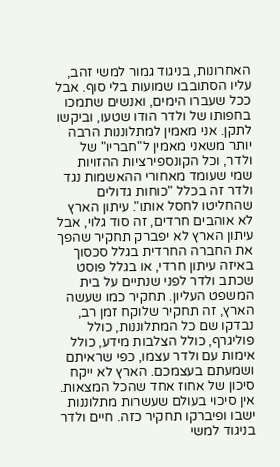האחרונות, בניגוד גמור למשי זהב, עליו הסתובבו שמועות בלי סוף. אבל ככל שעברו הימים, ואנשים שתמכו בחפותו של ולדר הודו שטעו, וביקשו לתקן. אני מאמין למתלוננות הרבה יותר משאני מאמין ל"חבריו" של ולדר, וכל הקונספירציות ההזויות שמי שעומד מאחורי ההאשמות נגד ולדר זה בכלל "כוחות גדולים שהחליטו לחסל אותו". עיתון הארץ לא אוהבים חרדים, זה סוד גלוי, אבל עיתון הארץ לא יפברק תחקיר שהפך את החברה החרדית בגלל סכסוך באיזה עיתון חרדי, או בגלל פוסט שכתב ולדר לפני שנתיים על בית המשפט העליון. תחקיר כמו שעשה הארץ, זה תחקיר שלוקח זמן רב, נבדקו שם כל המתלוננות, כולל פוליגרף, כולל הצלבות מידע, כולל אימות עם ולדר עצמו, כפי שראיתם ושמעתם בעצמכם. הארץ לא ייקח סיכון של אחוז אחד שהכל המצאות. אין סיכוי בעולם שעשרות מתלוננות ישבו ופיברקו תחקיר כזה. חיים ולדר בניגוד למשי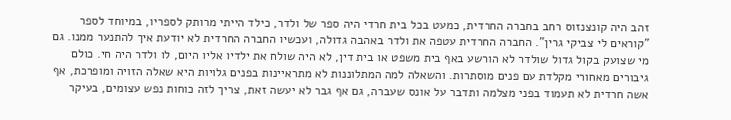זהב היה קונצנזוס רחב בחברה החרדית, כמעט בכל בית חרדי היה ספר של ולדר, כילד הייתי מרותק לספריו, במיוחד לספר "קוראים לי צביקי גרין". החברה החרדית עטפה את ולדר באהבה גדולה, ועכשיו החברה החרדית לא יודעת איך להתנער ממנו. גם מי שצועק בקול גדול שולדר לא הורשע באף בית משפט או בית דין, לא היה שולח את ילדיו אליו היום, לו ולדר היה חי. כולם גיבורים מאחורי מקלדת עם פנים מוסתרות. והשאלה למה המתלוננות לא מתראיינות בפנים גלויות היא שאלה הזויה ומופרכת, אף אשה חרדית לא תעמוד בפני מצלמה ותדבר על אונס שעברה, גם אף גבר לא יעשה זאת, צריך לזה כוחות נפש עצומים, בעיקר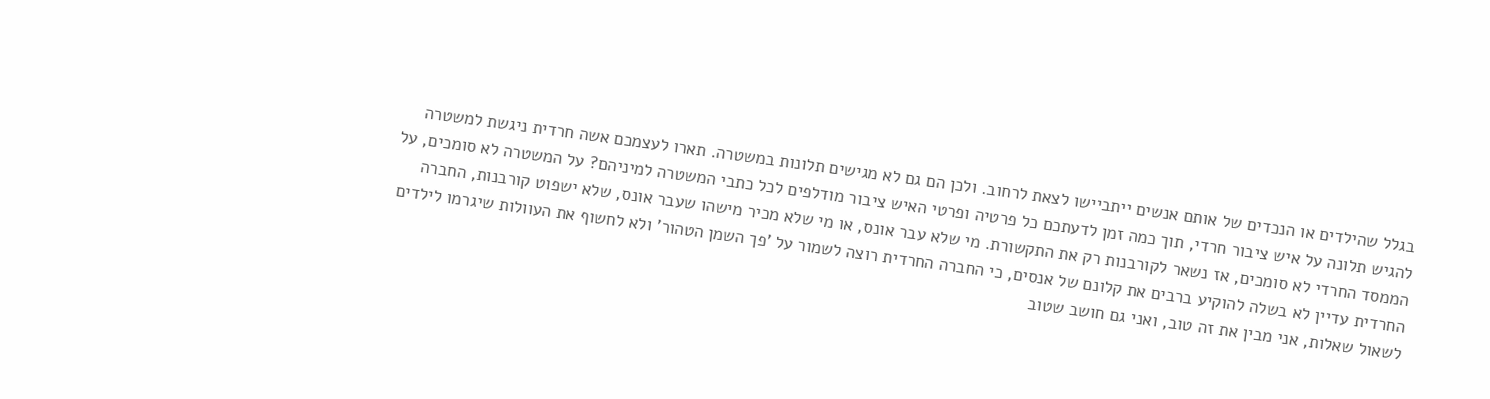בגלל שהילדים או הנכדים של אותם אנשים ייתביישו לצאת לרחוב. ולכן הם גם לא מגישים תלונות במשטרה. תארו לעצמכם אשה חרדית ניגשת למשטרה להגיש תלונה על איש ציבור חרדי, תוך כמה זמן לדעתכם כל פרטיה ופרטי האיש ציבור מודלפים לכל כתבי המשטרה למיניהם? על המשטרה לא סומכים, על הממסד החרדי לא סומכים, אז נשאר לקורבנות רק את התקשורת. מי שלא עבר אונס, או מי שלא מכיר מישהו שעבר אונס, שלא ישפוט קורבנות, החברה החרדית עדיין לא בשלה להוקיע ברבים את קלונם של אנסים, כי החברה החרדית רוצה לשמור על 'פך השמן הטהור' ולא לחשוף את העוולות שיגרמו לילדים לשאול שאלות, אני מבין את זה טוב, ואני גם חושב שטוב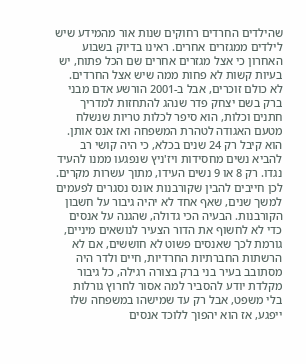שהילדים החרדים רחוקים שנות אור מהמידע שיש לילדים ממגזרים אחרים. ראינו בדיוק בשבוע האחרון כי אצל מגזרים אחרים שם הכל פתוח, יש בעיות קשות לא פחות ממה שיש אצל החרדים. לא כולם זוכרים, אבל ב-2001 הורשע אדם מבני ברק בשם יצחק פדר שנהג להתחזות למדריך חתנים וכלות, הוא סיפר לכלות טריות שנשלח מטעם האגודה לטהרת המשפחה ואז אנס אותן. הוא קיבל רק 24 שנים בכלא, כי היה קושי רב להביא נשים מחסידות ויז'ניץ שנפגעו ממנו להעיד נגדו. רק 8 או 9 נשים העידו, מתוך עשרות מקרים. לכן חייבים להבין שקורבנות אונס נסגרים לפעמים למשך שנים, שאף אחד לא יהיה גיבור על חשבון הקורבנות. הבעיה הכי גדולה, שהגנה על אנסים כדי לא לחשוף את הדור הצעיר לנושאים מיניים, גורמת לכך שאנסים פשוט לא חוששים, אם לא הרשתות החברתיות החרדיות, חיים ולדר היה מסתובב בעיר בני ברק בצורה רגילה, כל גיבור מקלדת יודע להסביר למה אסור לחרוץ גורלות בלי משפט, אבל רק עד שמישהו במשפחה שלו ייפגע, אז הוא יהפוך ללוכד אנסים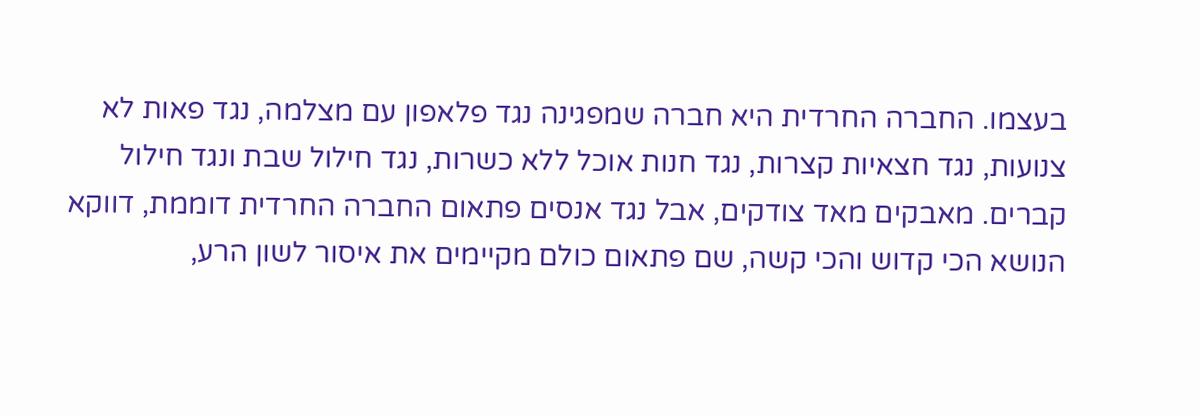בעצמו. החברה החרדית היא חברה שמפגינה נגד פלאפון עם מצלמה, נגד פאות לא צנועות, נגד חצאיות קצרות, נגד חנות אוכל ללא כשרות, נגד חילול שבת ונגד חילול קברים. מאבקים מאד צודקים, אבל נגד אנסים פתאום החברה החרדית דוממת, דווקא הנושא הכי קדוש והכי קשה, שם פתאום כולם מקיימים את איסור לשון הרע,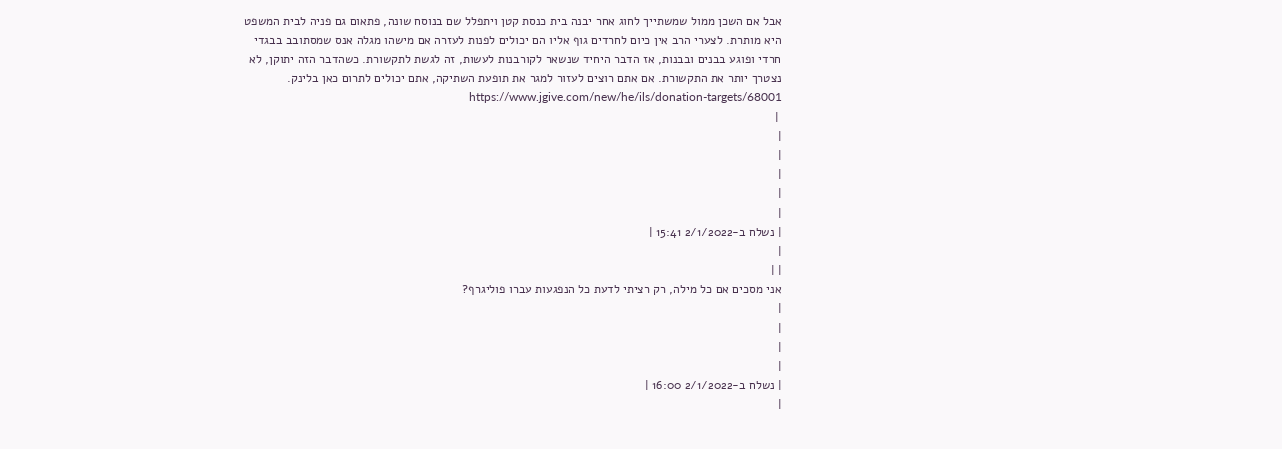אבל אם השכן ממול שמשתייך לחוג אחר יבנה בית כנסת קטן ויתפלל שם בנוסח שונה, פתאום גם פניה לבית המשפט היא מותרת. לצערי הרב אין כיום לחרדים גוף אליו הם יכולים לפנות לעזרה אם מישהו מגלה אנס שמסתובב בבגדי חרדי ופוגע בבנים ובבנות, אז הדבר היחיד שנשאר לקורבנות לעשות, זה לגשת לתקשורת. כשהדבר הזה יתוקן, לא נצטרך יותר את התקשורת. אם אתם רוצים לעזור למגר את תופעת השתיקה, אתם יכולים לתרום כאן בלינק. https://www.jgive.com/new/he/ils/donation-targets/68001
 |
|
|
|
|
|
| נשלח ב-2/1/2022 15:41 |
|
| |
אני מסכים אם כל מילה, רק רציתי לדעת כל הנפגעות עברו פוליגרף?
|
|
|
|
| נשלח ב-2/1/2022 16:00 |
|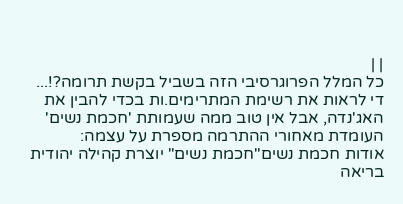| |
כל המלל הפרוגרסיבי הזה בשביל בקשת תרומה?!...
די לראות את רשימת המתרימים.ות בכדי להבין את האג'נדה, אבל אין טוב ממה שעמותת 'חכמת נשים' העומדת מאחורי ההתרמה מספרת על עצמה:
אודות חכמת נשים"חכמת נשים" יוצרת קהילה יהודית בריאה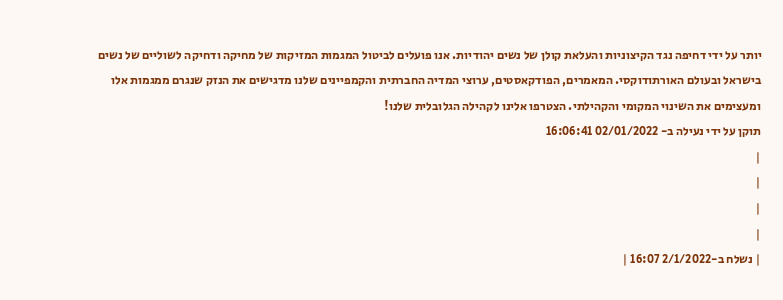יותר על ידי דחיפה נגד הקיצוניות והעלאת קולן של נשים יהודיות. אנו פועלים לביטול המגמות המזיקות של מחיקה ודחיקה לשוליים של נשים בישראל ובעולם האורתודוקסי. המאמרים, הפודקאסטים, ערוצי המדיה החברתית והקמפיינים שלנו מדגישים את הנזק שנגרם ממגמות אלו ומעצימים את השינוי המקומי והקהילתי. הצטרפו אלינו לקהילה הגלובלית שלנו!
תוקן על ידי נעילה ב- 02/01/2022 16:06:41
|
|
|
|
| נשלח ב-2/1/2022 16:07 |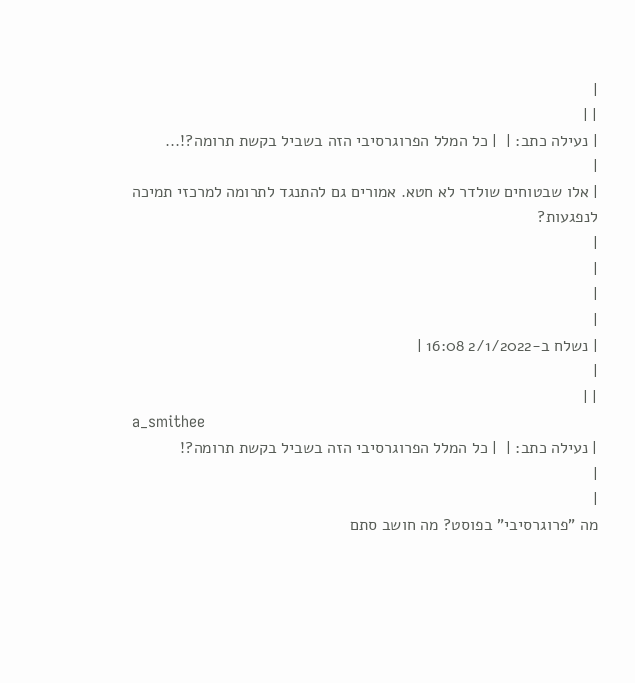|
| |
| נעילה כתב: |  | כל המלל הפרוגרסיבי הזה בשביל בקשת תרומה?!...
|
| אלו שבטוחים שולדר לא חטא. אמורים גם להתנגד לתרומה למרכזי תמיכה לנפגעות?
|
|
|
|
| נשלח ב-2/1/2022 16:08 |
|
| |
a_smithee
| נעילה כתב: |  | כל המלל הפרוגרסיבי הזה בשביל בקשת תרומה?!
|
|
מה "פרוגרסיבי" בפוסט? מה חושב סתם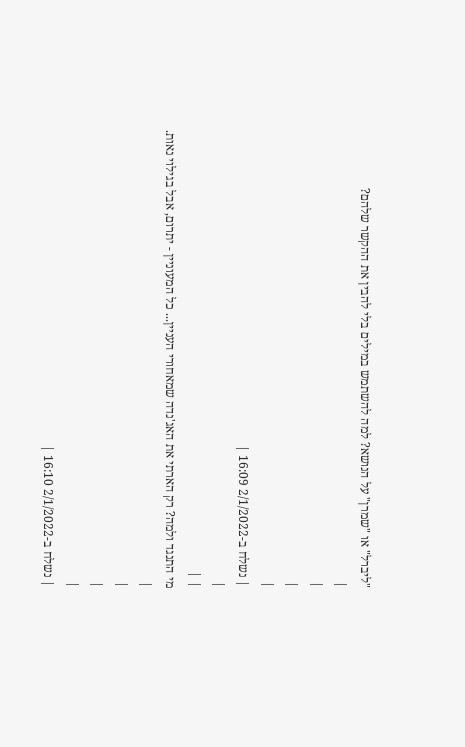"ליברל" או "שמרן" על הנושא? למה להשתמש במילים בלי להבין את ההקשר שלהם?
|
|
|
|
| נשלח ב-2/1/2022 16:09 |
|
| |
מי התנגד ולמה? רק הארתי את האג'נדה שמאחורי העניין... כל המעוניין - יתרום, אבל בגילוי נאות.
|
|
|
|
| נשלח ב-2/1/2022 16:10 |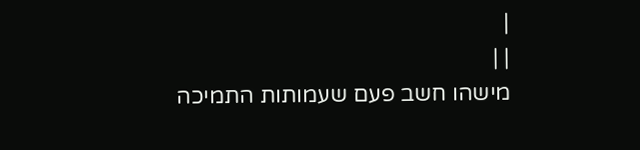|
| |
מישהו חשב פעם שעמותות התמיכה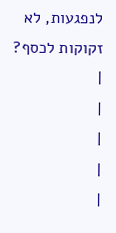לנפגעות, לא זקוקות לכסף?
|
|
|
|
|